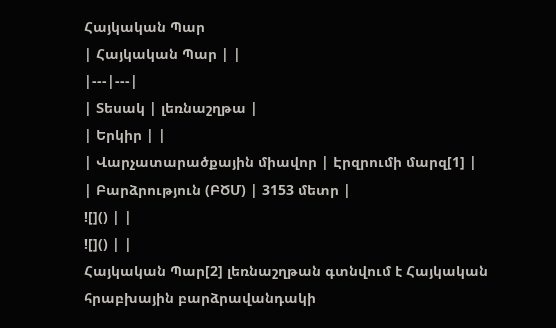Հայկական Պար
| Հայկական Պար | |
|---|---|
| Տեսակ | լեռնաշղթա |
| Երկիր | |
| Վարչատարածքային միավոր | Էրզրումի մարզ[1] |
| Բարձրություն (ԲԾՄ) | 3153 մետր |
![]() | |
![]() | |
Հայկական Պար[2] լեռնաշղթան գտնվում է Հայկական հրաբխային բարձրավանդակի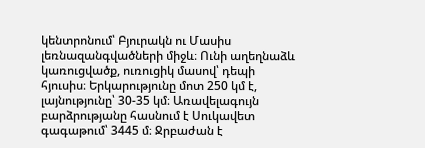կենտրոնում՝ Բյուրակն ու Մասիս լեռնազանգվածների միջև։ Ունի աղեղնաձև կառուցվածք, ուռուցիկ մասով՝ դեպի հյուսիս։ Երկարությունը մոտ 250 կմ է, լայնությունը՝ 30-35 կմ։ Առավելագույն բարձրությանը հասնում է Սուկավետ գագաթում՝ 3445 մ։ Ջրբաժան է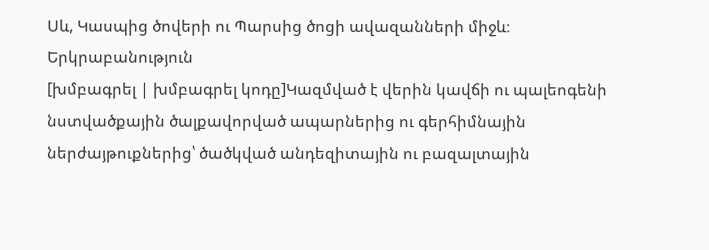Սև, Կասպից ծովերի ու Պարսից ծոցի ավազանների միջև։
Երկրաբանություն
[խմբագրել | խմբագրել կոդը]Կազմված է վերին կավճի ու պալեոգենի նստվածքային ծալքավորված ապարներից ու գերհիմնային ներժայթուքներից՝ ծածկված անդեզիտային ու բազալտային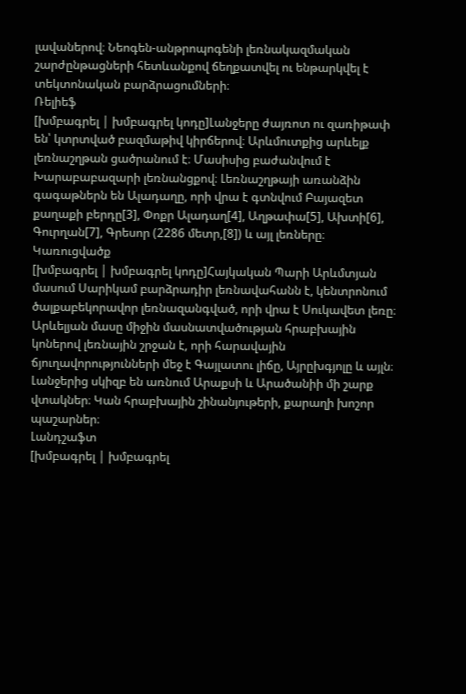լավաներով։ Նեոգեն-անթրոպոգենի լեռնակազմական շարժընթացների հետևանքով ճեղքատվել ու ենթարկվել է տեկտոնական բարձրացումների։
Ռելիեֆ
[խմբագրել | խմբագրել կոդը]Լանջերը ժայռոտ ու զառիթափ են՝ կտրտված բազմաթիվ կիրճերով։ Արևմուտքից արևելք լեռնաշղթան ցածրանում է։ Մասիսից բաժանվում է Խարաբաբազարի լեռնանցքով։ Լեռնաշղթայի առանձին գագաթներն են Ալադաղը, որի վրա է գտնվում Բայազետ քաղաքի բերդը[3], Փոքր Ալադաղ[4], Աղթափա[5], Ախտի[6], Գուրղան[7], Գրեսոր (2286 մետր,[8]) և այլ լեռները։
Կառուցվածք
[խմբագրել | խմբագրել կոդը]Հայկական Պարի Արևմտյան մասում Սարիկամ բարձրադիր լեռնավահանն է, կենտրոնում ծալքաբեկորավոր լեռնազանգված, որի վրա է Սուկավետ լեռը։ Արևելյան մասը միջին մասնատվածության հրաբխային կոներով լեռնային շրջան է, որի հարավային ճյուղավորությունների մեջ է Գայլատու լիճը, Այրըխգյոլը և այլն։ Լանջերից սկիզբ են առնում Արաքսի և Արածանիի մի շարք վտակներ։ Կան հրաբխային շինանյութերի, քարաղի խոշոր պաշարներ։
Լանդշաֆտ
[խմբագրել | խմբագրել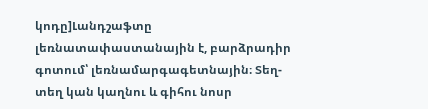կոդը]Լանդշաֆտը լեռնատափաստանային է, բարձրադիր գոտում՝ լեռնամարգագետնային։ Տեղ-տեղ կան կաղնու և գիհու նոսր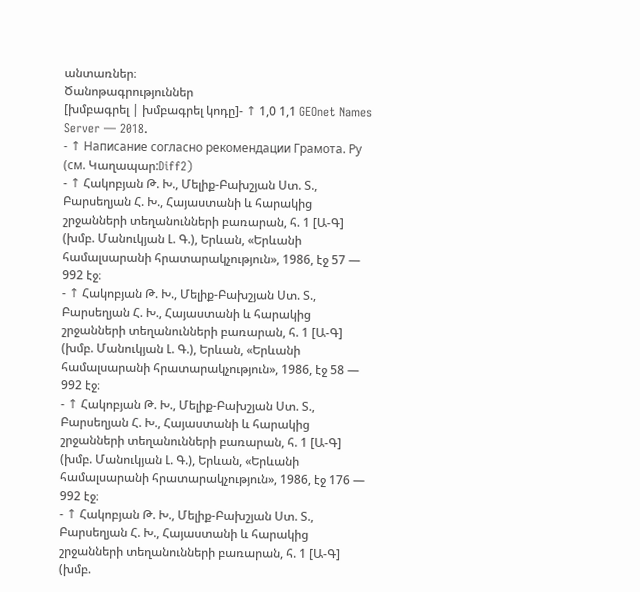անտառներ։
Ծանոթագրություններ
[խմբագրել | խմբագրել կոդը]- ↑ 1,0 1,1 GEOnet Names Server — 2018.
- ↑ Написание согласно рекомендации Грамота. Ру (см. Կաղապար:Diff2)
- ↑ Հակոբյան Թ. Խ., Մելիք-Բախշյան Ստ. Տ., Բարսեղյան Հ. Խ., Հայաստանի և հարակից շրջանների տեղանունների բառարան, հ. 1 [Ա-Գ] (խմբ. Մանուկյան Լ. Գ.), Երևան, «Երևանի համալսարանի հրատարակչություն», 1986, էջ 57 — 992 էջ։
- ↑ Հակոբյան Թ. Խ., Մելիք-Բախշյան Ստ. Տ., Բարսեղյան Հ. Խ., Հայաստանի և հարակից շրջանների տեղանունների բառարան, հ. 1 [Ա-Գ] (խմբ. Մանուկյան Լ. Գ.), Երևան, «Երևանի համալսարանի հրատարակչություն», 1986, էջ 58 — 992 էջ։
- ↑ Հակոբյան Թ. Խ., Մելիք-Բախշյան Ստ. Տ., Բարսեղյան Հ. Խ., Հայաստանի և հարակից շրջանների տեղանունների բառարան, հ. 1 [Ա-Գ] (խմբ. Մանուկյան Լ. Գ.), Երևան, «Երևանի համալսարանի հրատարակչություն», 1986, էջ 176 — 992 էջ։
- ↑ Հակոբյան Թ. Խ., Մելիք-Բախշյան Ստ. Տ., Բարսեղյան Հ. Խ., Հայաստանի և հարակից շրջանների տեղանունների բառարան, հ. 1 [Ա-Գ] (խմբ.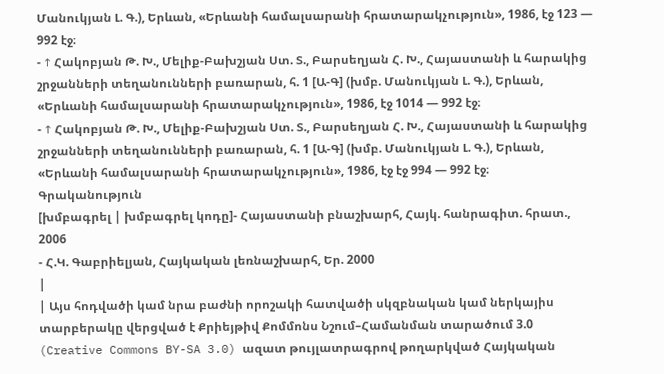Մանուկյան Լ. Գ.), Երևան, «Երևանի համալսարանի հրատարակչություն», 1986, էջ 123 — 992 էջ։
- ↑ Հակոբյան Թ. Խ., Մելիք-Բախշյան Ստ. Տ., Բարսեղյան Հ. Խ., Հայաստանի և հարակից շրջանների տեղանունների բառարան, հ. 1 [Ա-Գ] (խմբ. Մանուկյան Լ. Գ.), Երևան, «Երևանի համալսարանի հրատարակչություն», 1986, էջ 1014 — 992 էջ։
- ↑ Հակոբյան Թ. Խ., Մելիք-Բախշյան Ստ. Տ., Բարսեղյան Հ. Խ., Հայաստանի և հարակից շրջանների տեղանունների բառարան, հ. 1 [Ա-Գ] (խմբ. Մանուկյան Լ. Գ.), Երևան, «Երևանի համալսարանի հրատարակչություն», 1986, էջ էջ 994 — 992 էջ։
Գրականություն
[խմբագրել | խմբագրել կոդը]- Հայաստանի բնաշխարհ, Հայկ. հանրագիտ. հրատ., 2006
- Հ.Կ. Գաբրիելյան, Հայկական լեռնաշխարհ, Եր. 2000
|
| Այս հոդվածի կամ նրա բաժնի որոշակի հատվածի սկզբնական կամ ներկայիս տարբերակը վերցված է Քրիեյթիվ Քոմմոնս Նշում–Համանման տարածում 3.0 (Creative Commons BY-SA 3.0) ազատ թույլատրագրով թողարկված Հայկական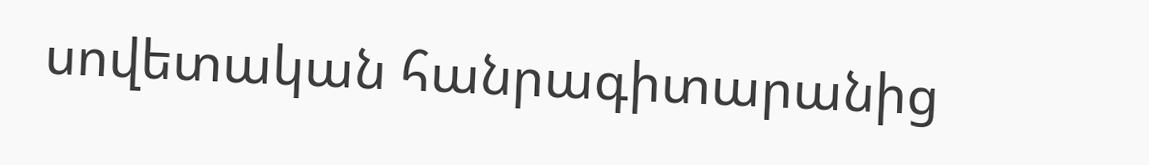սովետական հանրագիտարանից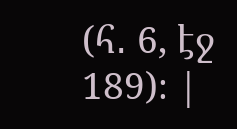(հ․ 6, էջ 189)։ |